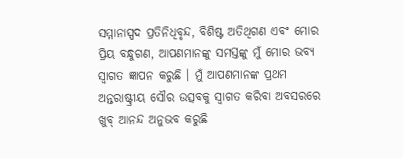ସମ୍ମାନାସ୍ପଦ ପ୍ରତିନିଧିବୃନ୍ଦ, ବିଶିଷ୍ଟ ଅତିଥିଗଣ ଏବଂ ମୋର ପ୍ରିୟ ବନ୍ଧୁଗଣ, ଆପଣମାନଙ୍କୁ ସମସ୍ତଙ୍କୁ ମୁଁ ମୋର ଭବ୍ୟ ସ୍ୱାଗତ ଜ୍ଞାପନ କରୁଛି । ମୁଁ ଆପଣମାନଙ୍କ ପ୍ରଥମ ଅନ୍ତରାଷ୍ଟ୍ରୀୟ ସୌର ଉତ୍ସବକୁ ସ୍ୱାଗତ କରିବା ଅବସରରେ ଖୁବ୍ ଆନନ୍ଦ ଅନୁଭବ କରୁଛି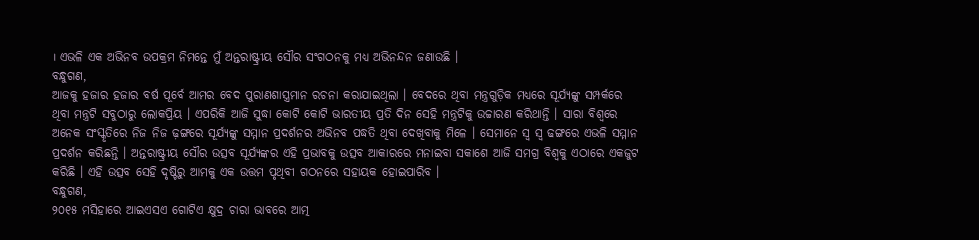। ଏଭଳି ଏକ ଅଭିନବ ଉପକ୍ରମ ନିମନ୍ତେ ମୁଁ ଅନ୍ତରାଷ୍ଟ୍ରୀୟ ସୌର ସଂଗଠନକୁ ମଧ୍ୟ ଅଭିନନ୍ଦନ ଜଣାଉଛି ।
ବନ୍ଧୁଗଣ,
ଆଜକୁ ହଜାର ହଜାର ବର୍ଷ ପୂର୍ବେ ଆମର ବେଦ ପୁରାଣଶାସ୍ତ୍ରମାନ ରଚନା କରାଯାଇଥିଲା । ବେଦରେ ଥିବା ମନ୍ତ୍ରଗୁଡ଼ିକ ମଧ୍ୟରେ ସୂର୍ଯ୍ୟଙ୍କୁ ସମ୍ପର୍କରେ ଥିବା ମନ୍ତ୍ରଟି ସବୁଠାରୁ ଲୋକପ୍ରିୟ । ଏପରିକି ଆଜି ସୁଦ୍ଧା କୋଟି କୋଟି ଭାରତୀୟ ପ୍ରତି ଦିନ ସେହି ମନ୍ତ୍ରଟିକୁ ଉଚ୍ଚାରଣ କରିଥାନ୍ତି । ସାରା ବିଶ୍ୱରେ ଅନେକ ସଂସ୍କୃତିରେ ନିଜ ନିଜ ଢ଼ଙ୍ଗରେ ସୂର୍ଯ୍ୟଙ୍କୁ ସମ୍ମାନ ପ୍ରଦର୍ଶନର ଅଭିନବ ପଦ୍ଧତି ଥିବା ଦେଖିବାକୁ ମିଳେ । ସେମାନେ ସ୍ୱ ସ୍ୱ ଢଙ୍ଗରେ ଏଭଳି ସମ୍ମାନ ପ୍ରଦର୍ଶନ କରିଛନ୍ତି । ଅନ୍ତରାଷ୍ଟ୍ରୀୟ ସୌର ଉତ୍ସବ ସୂର୍ଯ୍ୟଙ୍କର ଏହି ପ୍ରଭାବକୁ ଉତ୍ସବ ଆକାରରେ ମନାଇବା ସକାଶେ ଆଜି ସମଗ୍ର ବିଶ୍ୱକୁ ଏଠାରେ ଏକଜୁଟ କରିଛି । ଏହି ଉତ୍ସବ ସେହି ଦୃଷ୍ଟିରୁ ଆମକୁ ଏକ ଉତ୍ତମ ପୃଥିବୀ ଗଠନରେ ସହାୟକ ହୋଇପାରିବ ।
ବନ୍ଧୁଗଣ,
୨୦୧୫ ମସିହାରେ ଆଇଏସଏ ଗୋଟିଏ କ୍ଷୁଦ୍ର ଚାରା ଭାବରେ ଆତ୍ମ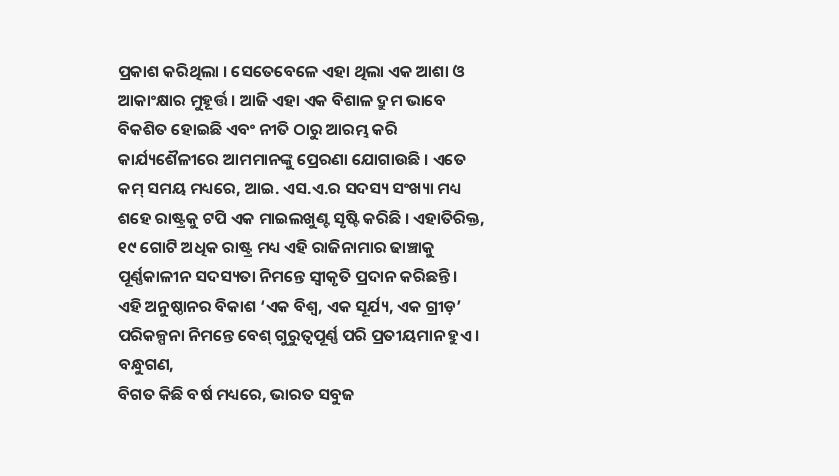ପ୍ରକାଶ କରିଥିଲା । ସେତେବେଳେ ଏହା ଥିଲା ଏକ ଆଶା ଓ ଆକାଂକ୍ଷାର ମୁହୂର୍ତ୍ତ । ଆଜି ଏହା ଏକ ବିଶାଳ ଦ୍ରୁମ ଭାବେ ବିକଶିତ ହୋଇଛି ଏବଂ ନୀତି ଠାରୁ ଆରମ୍ଭ କରି କାର୍ଯ୍ୟଶୈଳୀରେ ଆମମାନଙ୍କୁ ପ୍ରେରଣା ଯୋଗାଉଛି । ଏତେ କମ୍ ସମୟ ମଧ୍ୟରେ, ଆଇ. ଏସ.ଏ.ର ସଦସ୍ୟ ସଂଖ୍ୟା ମଧ୍ୟ ଶହେ ରାଷ୍ଟ୍ରକୁ ଟପି ଏକ ମାଇଲଖୁଣ୍ଟ ସୃଷ୍ଟି କରିଛି । ଏହାତିରିକ୍ତ, ୧୯ ଗୋଟି ଅଧିକ ରାଷ୍ଟ୍ର ମଧ୍ୟ ଏହି ରାଜିନାମାର ଢାଞ୍ଚାକୁ ପୂର୍ଣ୍ଣକାଳୀନ ସଦସ୍ୟତା ନିମନ୍ତେ ସ୍ୱୀକୃତି ପ୍ରଦାନ କରିଛନ୍ତି । ଏହି ଅନୁଷ୍ଠାନର ବିକାଶ ‘ଏକ ବିଶ୍ୱ, ଏକ ସୂର୍ଯ୍ୟ, ଏକ ଗ୍ରୀଡ଼’ ପରିକଳ୍ପନା ନିମନ୍ତେ ବେଶ୍ ଗୁରୁତ୍ୱପୂର୍ଣ୍ଣ ପରି ପ୍ରତୀୟମାନ ହୁଏ ।
ବନ୍ଧୁଗଣ,
ବିଗତ କିଛି ବର୍ଷ ମଧ୍ୟରେ, ଭାରତ ସବୁଜ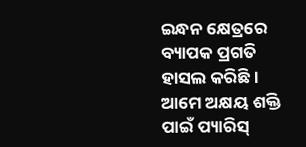ଇନ୍ଧନ କ୍ଷେତ୍ରରେ ବ୍ୟାପକ ପ୍ରଗତି ହାସଲ କରିଛି । ଆମେ ଅକ୍ଷୟ ଶକ୍ତି ପାଇଁ ପ୍ୟାରିସ୍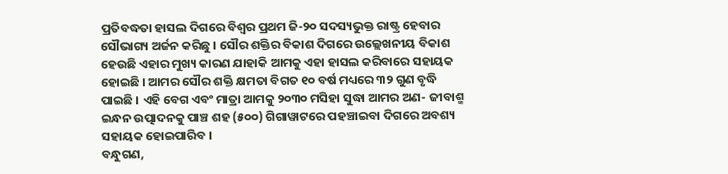ପ୍ରତିବଦ୍ଧତା ହାସଲ ଦିଗରେ ବିଶ୍ୱର ପ୍ରଥମ ଜି-୨୦ ସଦସ୍ୟଭୁକ୍ତ ରାଷ୍ଟ୍ର ହେବାର ସୌଭାଗ୍ୟ ଅର୍ଜନ କରିଛୁ । ସୌର ଶକ୍ତିର ବିକାଶ ଦିଗରେ ଉଲ୍ଲେଖନୀୟ ବିକାଶ ହେଉଛି ଏହାର ମୁଖ୍ୟ କାରଣ ଯାହାକି ଆମକୁ ଏହା ହାସଲ କରିବାରେ ସହାୟକ ହୋଇଛି । ଆମର ସୌର ଶକ୍ତି କ୍ଷମତା ବିଗତ ୧୦ ବର୍ଷ ମଧ୍ୟରେ ୩୨ ଗୁଣ ବୃଦ୍ଧି ପାଇଛି । ଏହି ବେଗ ଏବଂ ମାତ୍ରା ଆମକୁ ୨୦୩୦ ମସିହା ସୁଦ୍ଧା ଆମର ଅଣ- ଜୀବାଶ୍ମ ଇନ୍ଧନ ଉତ୍ପାଦନକୁ ପାଞ୍ଚ ଶହ (୫୦୦) ଗିଗାୱାଟରେ ପହଞ୍ଚାଇବା ଦିଗରେ ଅବଶ୍ୟ ସହାୟକ ହୋଇପାରିବ ।
ବନ୍ଧୁଗଣ,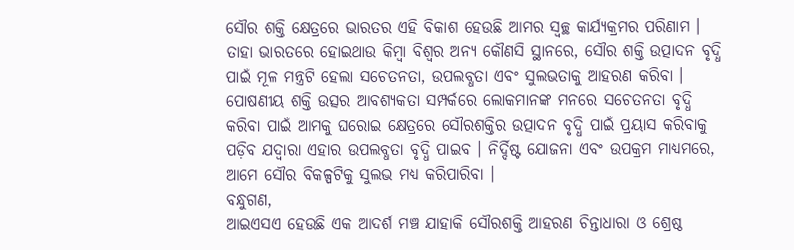ସୌର ଶକ୍ତି କ୍ଷେତ୍ରରେ ଭାରତର ଏହି ବିକାଶ ହେଉଛି ଆମର ସ୍ୱଚ୍ଛ କାର୍ଯ୍ୟକ୍ରମର ପରିଣାମ । ତାହା ଭାରତରେ ହୋଇଥାଉ କିମ୍ବା ବିଶ୍ୱର ଅନ୍ୟ କୌଣସି ସ୍ଥାନରେ, ସୌର ଶକ୍ତି ଉତ୍ପାଦନ ବୃଦ୍ଧି ପାଇଁ ମୂଳ ମନ୍ତ୍ରଟି ହେଲା ସଚେତନତା, ଉପଲବ୍ଧତା ଏବଂ ସୁଲଭତାକୁ ଆହରଣ କରିବା । ପୋଷଣୀୟ ଶକ୍ତି ଉତ୍ସର ଆବଶ୍ୟକତା ସମ୍ପର୍କରେ ଲୋକମାନଙ୍କ ମନରେ ସଚେତନତା ବୃଦ୍ଧି କରିବା ପାଇଁ ଆମକୁ ଘରୋଇ କ୍ଷେତ୍ରରେ ସୌରଶକ୍ତିର ଉତ୍ପାଦନ ବୃଦ୍ଧି ପାଇଁ ପ୍ରୟାସ କରିବାକୁ ପଡ଼ିବ ଯଦ୍ୱାରା ଏହାର ଉପଲବ୍ଧତା ବୃଦ୍ଧି ପାଇବ । ନିର୍ଦ୍ଦିଷ୍ଟ ଯୋଜନା ଏବଂ ଉପକ୍ରମ ମାଧ୍ୟମରେ, ଆମେ ସୌର ବିକଳ୍ପଟିକୁ ସୁଲଭ ମଧ୍ୟ କରିପାରିବା ।
ବନ୍ଧୁଗଣ,
ଆଇଏସଏ ହେଉଛି ଏକ ଆଦର୍ଶ ମଞ୍ଚ ଯାହାକି ସୌରଶକ୍ତି ଆହରଣ ଚିନ୍ତାଧାରା ଓ ଶ୍ରେଷ୍ଠ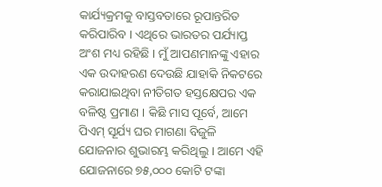କାର୍ଯ୍ୟକ୍ରମକୁ ବାସ୍ତବତାରେ ରୂପାନ୍ତରିତ କରିପାରିବ । ଏଥିରେ ଭାରତର ପର୍ଯ୍ୟାପ୍ତ ଅଂଶ ମଧ୍ୟ ରହିଛି । ମୁଁ ଆପଣମାନଙ୍କୁ ଏହାର ଏକ ଉଦାହରଣ ଦେଉଛି ଯାହାକି ନିକଟରେ କରାଯାଇଥିବା ନୀତିଗତ ହସ୍ତକ୍ଷେପର ଏକ ବଳିଷ୍ଠ ପ୍ରମାଣ । କିଛି ମାସ ପୂର୍ବେ, ଆମେ ପିଏମ୍ ସୂର୍ଯ୍ୟ ଘର ମାଗଣା ବିଜୁଳି ଯୋଜନାର ଶୁଭାରମ୍ଭ କରିଥିଲୁ । ଆମେ ଏହି ଯୋଜନାରେ ୭୫,୦୦୦ କୋଟି ଟଙ୍କା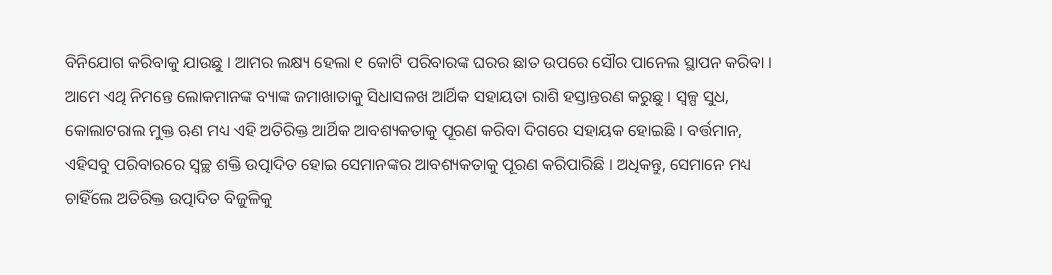ବିନିଯୋଗ କରିବାକୁ ଯାଉଛୁ । ଆମର ଲକ୍ଷ୍ୟ ହେଲା ୧ କୋଟି ପରିବାରଙ୍କ ଘରର ଛାତ ଉପରେ ସୌର ପାନେଲ ସ୍ଥାପନ କରିବା । ଆମେ ଏଥି ନିମନ୍ତେ ଲୋକମାନଙ୍କ ବ୍ୟାଙ୍କ ଜମାଖାତାକୁ ସିଧାସଳଖ ଆର୍ଥିକ ସହାୟତା ରାଶି ହସ୍ତାନ୍ତରଣ କରୁଛୁ । ସ୍ୱଳ୍ପ ସୁଧ, କୋଲାଟରାଲ ମୁକ୍ତ ଋଣ ମଧ୍ୟ ଏହି ଅତିରିକ୍ତ ଆର୍ଥିକ ଆବଶ୍ୟକତାକୁ ପୂରଣ କରିବା ଦିଗରେ ସହାୟକ ହୋଇଛି । ବର୍ତ୍ତମାନ, ଏହିସବୁ ପରିବାରରେ ସ୍ୱଚ୍ଛ ଶକ୍ତି ଉତ୍ପାଦିତ ହୋଇ ସେମାନଙ୍କର ଆବଶ୍ୟକତାକୁ ପୂରଣ କରିପାରିଛି । ଅଧିକନ୍ତୁ, ସେମାନେ ମଧ୍ୟ ଚାହିଁଲେ ଅତିରିକ୍ତ ଉତ୍ପାଦିତ ବିଜୁଳିକୁ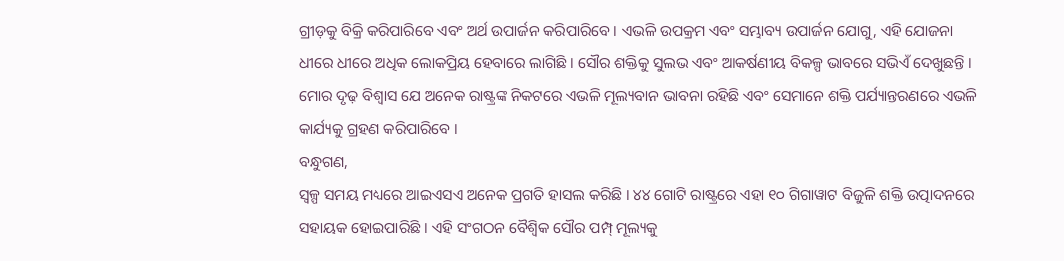ଗ୍ରୀଡ଼କୁ ବିକ୍ରି କରିପାରିବେ ଏବଂ ଅର୍ଥ ଉପାର୍ଜନ କରିପାରିବେ । ଏଭଳି ଉପକ୍ରମ ଏବଂ ସମ୍ଭାବ୍ୟ ଉପାର୍ଜନ ଯୋଗୁ, ଏହି ଯୋଜନା ଧୀରେ ଧୀରେ ଅଧିକ ଲୋକପ୍ରିୟ ହେବାରେ ଲାଗିଛି । ସୌର ଶକ୍ତିକୁ ସୁଲଭ ଏବଂ ଆକର୍ଷଣୀୟ ବିକଳ୍ପ ଭାବରେ ସଭିଏଁ ଦେଖୁଛନ୍ତି । ମୋର ଦୃଢ଼ ବିଶ୍ୱାସ ଯେ ଅନେକ ରାଷ୍ଟ୍ରଙ୍କ ନିକଟରେ ଏଭଳି ମୂଲ୍ୟବାନ ଭାବନା ରହିଛି ଏବଂ ସେମାନେ ଶକ୍ତି ପର୍ଯ୍ୟାନ୍ତରଣରେ ଏଭଳି କାର୍ଯ୍ୟକୁ ଗ୍ରହଣ କରିପାରିବେ ।
ବନ୍ଧୁଗଣ,
ସ୍ୱଳ୍ପ ସମୟ ମଧ୍ୟରେ ଆଇଏସଏ ଅନେକ ପ୍ରଗତି ହାସଲ କରିଛି । ୪୪ ଗୋଟି ରାଷ୍ଟ୍ରରେ ଏହା ୧୦ ଗିଗାୱାଟ ବିଜୁଳି ଶକ୍ତି ଉତ୍ପାଦନରେ ସହାୟକ ହୋଇପାରିଛି । ଏହି ସଂଗଠନ ବୈଶ୍ୱିକ ସୌର ପମ୍ପ୍ ମୂଲ୍ୟକୁ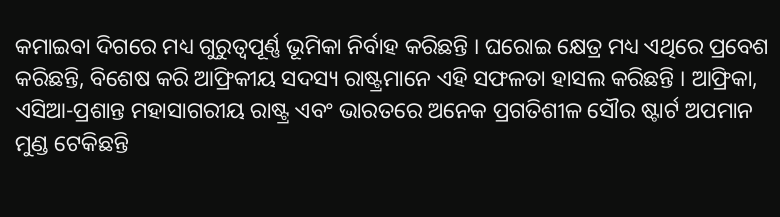କମାଇବା ଦିଗରେ ମଧ୍ୟ ଗୁରୁତ୍ୱପୂର୍ଣ୍ଣ ଭୂମିକା ନିର୍ବାହ କରିଛନ୍ତି । ଘରୋଇ କ୍ଷେତ୍ର ମଧ୍ୟ ଏଥିରେ ପ୍ରବେଶ କରିଛନ୍ତି, ବିଶେଷ କରି ଆଫ୍ରିକୀୟ ସଦସ୍ୟ ରାଷ୍ଟ୍ରମାନେ ଏହି ସଫଳତା ହାସଲ କରିଛନ୍ତି । ଆଫ୍ରିକା, ଏସିଆ-ପ୍ରଶାନ୍ତ ମହାସାଗରୀୟ ରାଷ୍ଟ୍ର ଏବଂ ଭାରତରେ ଅନେକ ପ୍ରଗତିଶୀଳ ସୌର ଷ୍ଟାର୍ଟ ଅପମାନ ମୁଣ୍ଡ ଟେକିଛନ୍ତି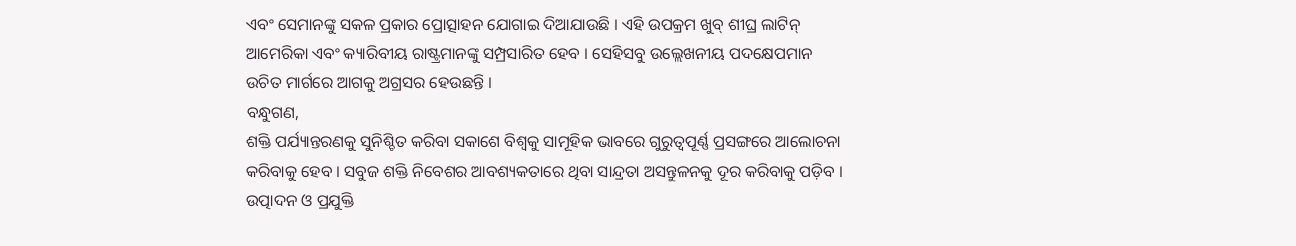ଏବଂ ସେମାନଙ୍କୁ ସକଳ ପ୍ରକାର ପ୍ରୋତ୍ସାହନ ଯୋଗାଇ ଦିଆଯାଉଛି । ଏହି ଉପକ୍ରମ ଖୁବ୍ ଶୀଘ୍ର ଲାଟିନ୍ ଆମେରିକା ଏବଂ କ୍ୟାରିବୀୟ ରାଷ୍ଟ୍ରମାନଙ୍କୁ ସମ୍ପ୍ରସାରିତ ହେବ । ସେହିସବୁ ଉଲ୍ଲେଖନୀୟ ପଦକ୍ଷେପମାନ ଉଚିତ ମାର୍ଗରେ ଆଗକୁ ଅଗ୍ରସର ହେଉଛନ୍ତି ।
ବନ୍ଧୁଗଣ,
ଶକ୍ତି ପର୍ଯ୍ୟାନ୍ତରଣକୁ ସୁନିଶ୍ଚିତ କରିବା ସକାଶେ ବିଶ୍ୱକୁ ସାମୂହିକ ଭାବରେ ଗୁରୁତ୍ୱପୂର୍ଣ୍ଣ ପ୍ରସଙ୍ଗରେ ଆଲୋଚନା କରିବାକୁ ହେବ । ସବୁଜ ଶକ୍ତି ନିବେଶର ଆବଶ୍ୟକତାରେ ଥିବା ସାନ୍ଦ୍ରତା ଅସନ୍ତୁଳନକୁ ଦୂର କରିବାକୁ ପଡ଼ିବ । ଉତ୍ପାଦନ ଓ ପ୍ରଯୁକ୍ତି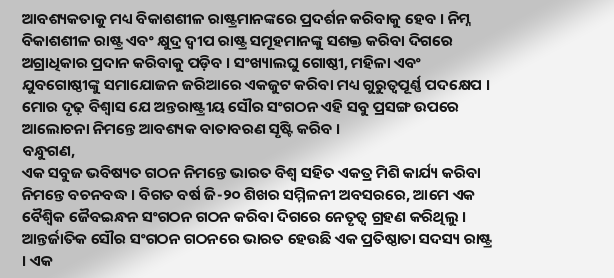ଆବଶ୍ୟକତାକୁ ମଧ୍ୟ ବିକାଶଶୀଳ ରାଷ୍ଟ୍ରମାନଙ୍କରେ ପ୍ରଦର୍ଶନ କରିବାକୁ ହେବ । ନିମ୍ନ ବିକାଶଶୀଳ ରାଷ୍ଟ୍ର ଏବଂ କ୍ଷୁଦ୍ର ଦ୍ୱୀପ ରାଷ୍ଟ୍ର ସମୂହମାନଙ୍କୁ ସଶକ୍ତ କରିବା ଦିଗରେ ଅଗ୍ରାଧିକାର ପ୍ରଦାନ କରିବାକୁ ପଡ଼ିବ । ସଂଖ୍ୟାଲଘୁ ଗୋଷ୍ଠୀ, ମହିଳା ଏବଂ ଯୁବଗୋଷ୍ଠୀଙ୍କୁ ସମାଯୋଜନ ଜରିଆରେ ଏକଜୁଟ କରିବା ମଧ୍ୟ ଗୁରୁତ୍ୱପୂର୍ଣ୍ଣ ପଦକ୍ଷେପ । ମୋର ଦୃଢ଼ ବିଶ୍ୱାସ ଯେ ଅନ୍ତରାଷ୍ଟ୍ରୀୟ ସୌର ସଂଗଠନ ଏହି ସବୁ ପ୍ରସଙ୍ଗ ଉପରେ ଆଲୋଚନା ନିମନ୍ତେ ଆବଶ୍ୟକ ବାତାବରଣ ସୃଷ୍ଟି କରିବ ।
ବନ୍ଧୁଗଣ,
ଏକ ସବୁଜ ଭବିଷ୍ୟତ ଗଠନ ନିମନ୍ତେ ଭାରତ ବିଶ୍ୱ ସହିତ ଏକତ୍ର ମିଶି କାର୍ଯ୍ୟ କରିବା ନିମନ୍ତେ ବଚନବଦ୍ଧ । ବିଗତ ବର୍ଷ ଜି-୨୦ ଶିଖର ସମ୍ମିଳନୀ ଅବସରରେ, ଆମେ ଏକ ବୈଶ୍ୱିକ ଜୈବଇନ୍ଧନ ସଂଗଠନ ଗଠନ କରିବା ଦିଗରେ ନେତୃତ୍ୱ ଗ୍ରହଣ କରିଥିଲୁ । ଆନ୍ତର୍ଜାତିକ ସୌର ସଂଗଠନ ଗଠନରେ ଭାରତ ହେଉଛି ଏକ ପ୍ରତିଷ୍ଠାତା ସଦସ୍ୟ ରାଷ୍ଟ୍ର । ଏକ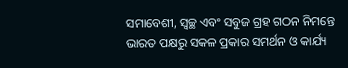ସମାବେଶୀ, ସ୍ୱଚ୍ଛ ଏବଂ ସବୁଜ ଗ୍ରହ ଗଠନ ନିମନ୍ତେ ଭାରତ ପକ୍ଷରୁ ସକଳ ପ୍ରକାର ସମର୍ଥନ ଓ କାର୍ଯ୍ୟ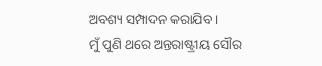ଅବଶ୍ୟ ସମ୍ପାଦନ କରାଯିବ ।
ମୁଁ ପୁଣି ଥରେ ଅନ୍ତରାଷ୍ଟ୍ରୀୟ ସୌର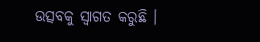ଉତ୍ସବକୁ ସ୍ୱାଗତ କରୁଛି ।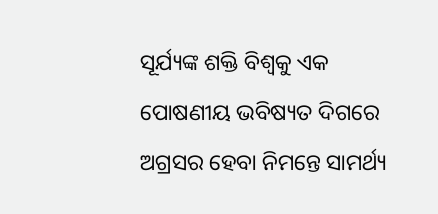ସୂର୍ଯ୍ୟଙ୍କ ଶକ୍ତି ବିଶ୍ୱକୁ ଏକ ପୋଷଣୀୟ ଭବିଷ୍ୟତ ଦିଗରେ ଅଗ୍ରସର ହେବା ନିମନ୍ତେ ସାମର୍ଥ୍ୟ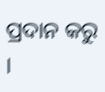ପ୍ରଦାନ କରୁ ।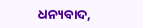ଧନ୍ୟବାଦ,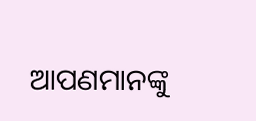ଆପଣମାନଙ୍କୁ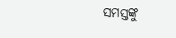ସମସ୍ତଙ୍କୁ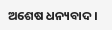ଅଶେଷ ଧନ୍ୟବାଦ ।